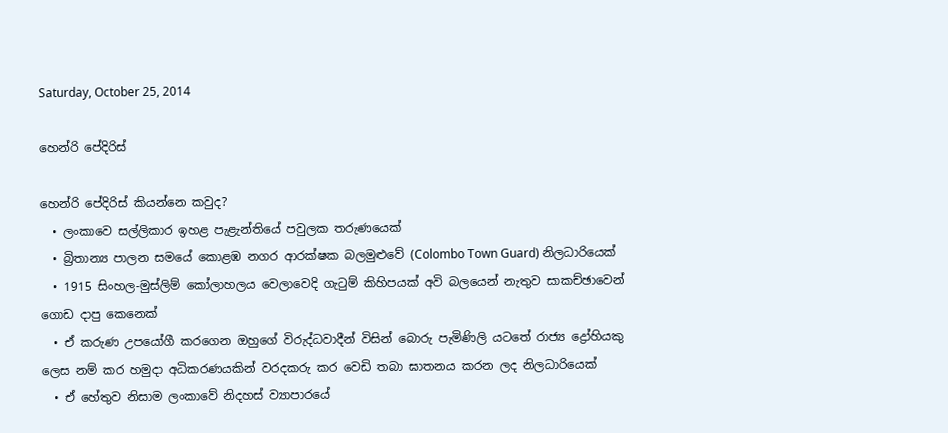Saturday, October 25, 2014

හෙන්රි පේදිරිස්

හෙන්රි පේදිරිස් කියන්නෙ කවුද?
  • ලංකාවෙ සල්ලිකාර ඉහළ පැළැන්තියේ පවුලක තරුණයෙක්
  • බ්‍රිතාන්‍ය ප‍ාලන සමයේ කොළඹ නගර ආරක්ෂක බලමුළුවේ (Colombo Town Guard) නිලධාරියෙක්
  • 1915 සිංහල-මුස්ලිම් කෝලාහලය වෙලාවෙදි ගැටුම් කිහිපයක් අවි බලයෙන් නැතුව සාකච්ඡාවෙන් ග‍ොඩ දාපු කෙනෙක්
  • ඒ කරුණ උපයෝගී කරගෙන ඔහුගේ විරුද්ධවාදීන් විසින් බොරු පැමිණිලි යටතේ රාජ්‍ය ද්‍රෝහි‍යකු ලෙස නම් කර හමුදා අධිකරණයකින් වරදකරු කර වෙඩි තබා ඝාතනය කරන ලද නිලධාරියෙක්
  • ඒ හේතුව නිසාම ලංකාවේ නිදහස් ව්‍යාපාරයේ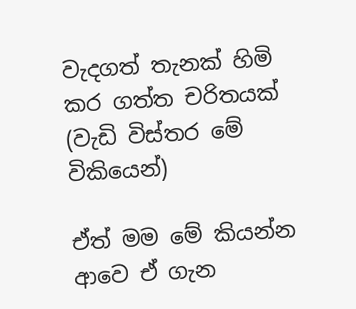වැදගත් තැනක් හිමි කර ගත්ත චරිතයක්
(වැඩි විස්තර මේ විකියෙන්)

ඒත් මම මේ කියන්න ආවෙ ඒ ගැන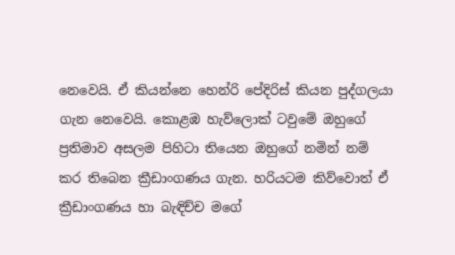නෙවෙයි. ඒ කියන්නෙ හෙන්රි ප‍ේදිරිස් කියන පුද්ගලයා ගැන නෙවෙයි. කොළඹ හැව්ලොක් ටවුමේ ඔහුගේ ප්‍රතිමාව අසලම පිහිටා තියෙන ඔහුගේ නමින් නම් කර තිබෙන ක්‍රීඩාංගණය ගැන. හරියටම කිව්වොත් ඒ ක්‍රීඩාංගණය හා බැඳිච්ච මගේ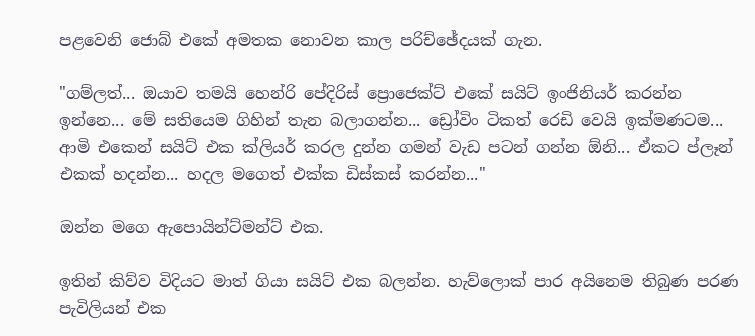පළවෙනි ජොබ් එකේ අමතක නොවන කාල පරිච්ඡේදයක් ගැන.

"ගම්ලත්... ඔයාව තමයි හෙන්රි පේදිරිස් ප්‍රොජෙක්ට් එකේ සයිට් ඉංජිනියර් කරන්න ඉන්නෙ... මේ සතියෙම ගිහින් තැන බලාගන්න... ඩ්‍රෝවිං ටිකත් රෙඩි වෙයි ඉක්මණටම... ආමි එකෙන් සයිට් එක ක්ලියර් කරල දුන්න ගමන් වැඩ පටන් ගන්න ඕනි... ඒකට ප්ලෑන් එකක් හදන්න... හදල මගෙත් එක්ක ඩිස්කස් කරන්න..."

ඔන්න මගෙ ඇපොයින්ට්මන්ට් එක.

ඉතින් කිව්ව විදියට මාත් ගියා සයිට් එක බලන්න. හැව්ලොක් පාර අයිනෙම තිබුණ පරණ පැවිලියන් එක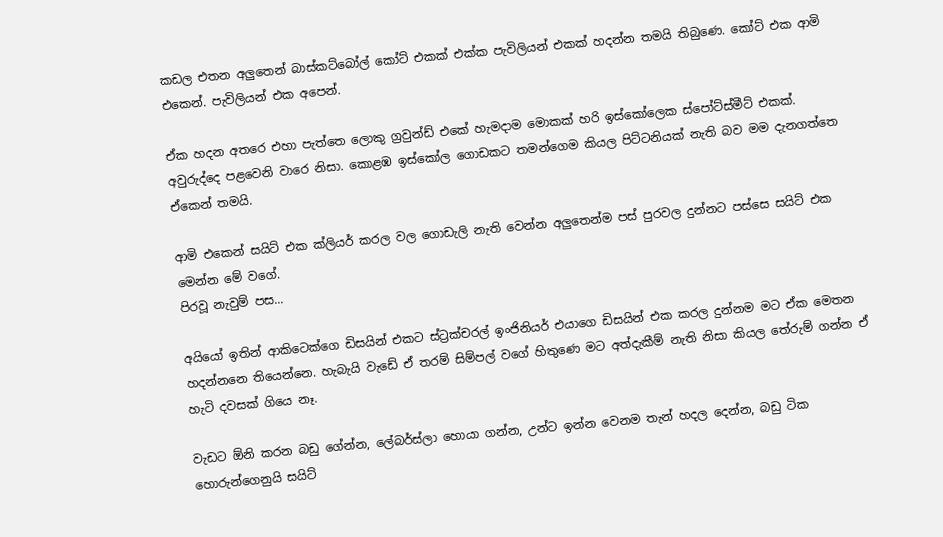කඩල එතන අලුතෙන් බාස්කට්බෝල් කෝට් එකක් එක්ක පැවිලියන් එකක් හදන්න තමයි තිබුණෙ. කෝට් එක ආමි එකෙන්. පැවිලියන් එක අපෙන්.

ඒක හදන අතරෙ එහා පැත්තෙ ලොකු ග්‍රවුන්ඩ් එකේ හැමදාම මොකක් හරි ඉස්කෝලෙක ස්පෝට්ස්මීට් එකක්. අවුරුද්දෙ පළවෙනි වාරෙ නිසා. කොළඹ ඉස්කෝල ගොඩකට තමන්ගෙම කියල පිට්ටනියක් නැති බව මම දැනගත්තෙ ඒකෙන් තමයි.

ආමි එකෙන් සයිට් එක ක්ලියර් කරල වල ගොඩැලි නැති වෙන්න අලුතෙන්ම පස් පුරවල දුන්නට පස්සෙ සයිට් එක මෙන්න මේ වගේ.
පිරවූ නැවුම් පස...

අයියෝ ඉතින් ආකිටෙක්ගෙ ඩිසයින් එකට ස්ට්‍රක්චරල් ඉංජිනියර් එයාගෙ ඩිසයින් එක කරල දුන්නම මට ඒක මෙතන හදන්නනෙ තියෙන්නෙ. හැබැයි වැඩේ ඒ තරම් සිම්පල් වගේ හිතුණෙ මට අත්දැකීම් නැති නිසා කියල තේරුම් ගන්න ඒ හැටි දවසක් ගියෙ නෑ.

වැඩට ඕනි කරන බඩු ගේන්න, ලේබර්ස්ලා හොයා ගන්න, උන්ට ඉන්න වෙනම තැන් හදල දෙන්න, බඩු ටික හොරුන්ගෙනුයි සයිට්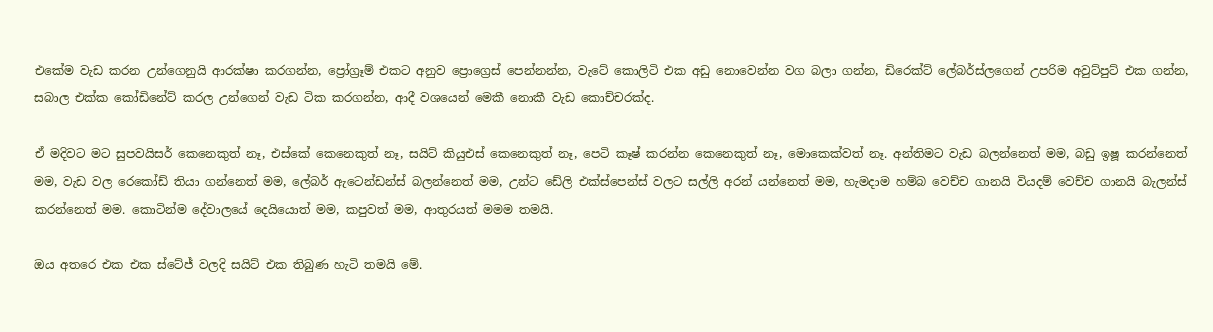එකේම වැඩ කරන උන්ගෙනුයි ආරක්ෂා කරගන්න, ප්‍රෝග්‍රෑම් එකට අනුව ප්‍රොග්‍රෙස් පෙන්නන්න, වැටේ කොලිටි එක අඩු නොවෙන්න වග බලා ගන්න, ඩිරෙක්ට් ලේබර්ස්ලගෙන් උපරිම අවුට්පුට් එක ගන්න, සබාල එක්ක කෝඩිනේට් කරල උන්ගෙන් වැඩ ටික කරගන්න, ආදී වශයෙන් මෙකී නොකී වැඩ කොච්චරක්ද.

ඒ මදිවට මට සුපවයිසර් කෙනෙකුත් නෑ, එස්කේ කෙනෙකුත් නෑ, සයිට් කියුඑස් කෙනෙකුත් නෑ, පෙටි කෑෂ් කරන්න කෙනෙකුත් නෑ, මොකෙක්වත් නෑ. අන්තිමට වැඩ බලන්නෙත් මම, බඩු ඉෂූ කරන්නෙත් මම, වැඩ වල රෙකෝඩ් තියා ගන්නෙත් මම, ලේබර් ඇටෙන්ඩන්ස් බලන්නෙත් මම, උන්ට ඩේලි එක්ස්පෙන්ස් වලට සල්ලි අරන් යන්නෙත් මම, හැමදාම හම්බ වෙච්ච ගානයි වියදම් වෙච්ච ගානයි බැලන්ස් කරන්නෙත් මම. කොටින්ම දේවාලයේ දෙයියොත් මම, කපුවත් මම, ආතුරයත් මමම තමයි.

ඔය අතරෙ එක එක ස්ටේජ් වලදි සයිට් එක තිබුණ හැටි තමයි මේ.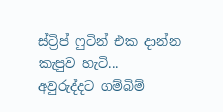ස්ට්‍රිප් ෆුටින් එක දාන්න කැපුව හැටි...
අවුරුද්දට ගම්බිම්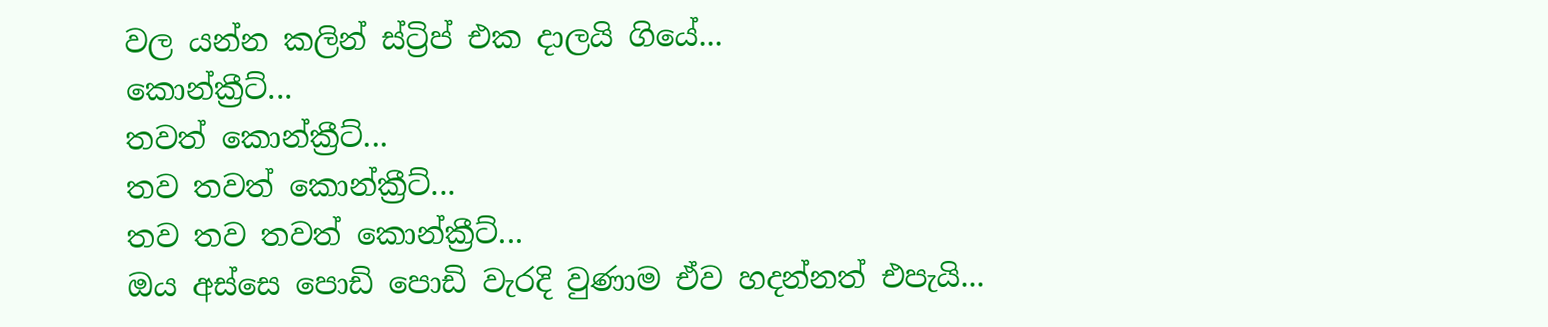වල යන්න කලින් ස්ට්‍රිප් එක දාලයි ගියේ...
කොන්ක්‍රීට්...
තවත් කොන්ක්‍රීට්...
තව තවත් කොන්ක්‍රීට්...
තව තව තවත් කොන්ක්‍රීට්...
ඔය අස්සෙ පොඩි පොඩි වැරදි වුණාම ඒව හදන්නත් එපැයි...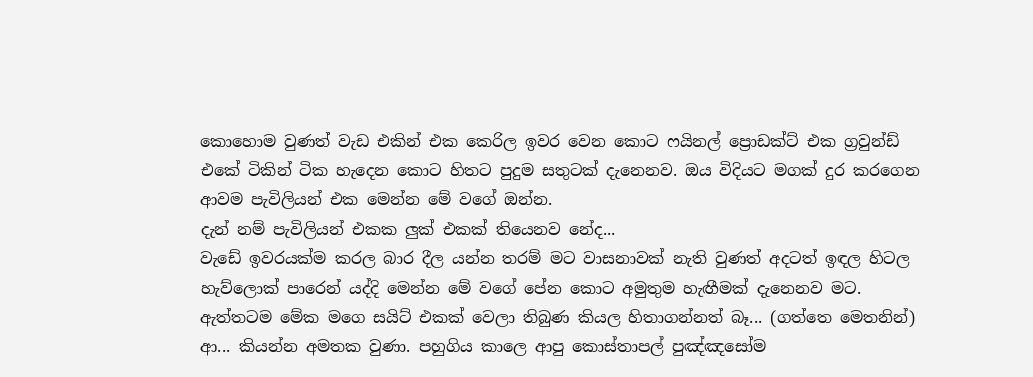කොහොම වුණත් වැඩ එකින් එක කෙරිල ඉවර වෙන කොට ෆයිනල් ප්‍රොඩක්ට් එක ග්‍රවුන්ඩ් එකේ ටිකින් ටික හැදෙන කොට හිතට පුදුම සතුටක් දැනෙනව. ඔය විදියට මගක් දුර කරගෙන ආවම පැවිලියන් එක මෙන්න මේ ‍වගේ ඔන්න.
දැන් නම් පැවිලියන් එකක ලුක් එකක් තියෙනව නේද...
වැඩේ ඉවරයක්ම කරල බාර දීල යන්න තරම් මට වාසනාවක් නැති වුණත් අදටත් ඉඳල හිටල හැව්ලොක් පාරෙන් යද්දි මෙන්න මේ වගේ පේන කොට අමුතුම හැඟීමක් දැනෙනව මට.
ඇත්තටම මේක මගෙ සයිට් එකක් වෙලා තිබුණ කියල හිතාගන්නත් බෑ... (ගත්තෙ මෙතනින්)
ආ... කියන්න අමතක වුණා. පහුගිය කාලෙ ආපු කොස්තාපල් පුඤ්ඤසෝම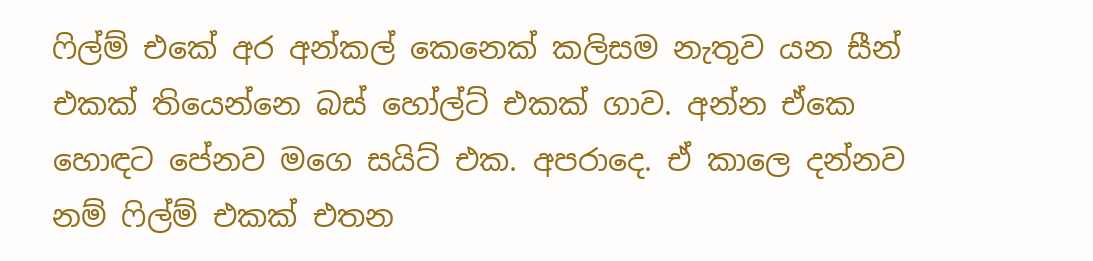ෆිල්ම් එකේ අර අන්කල් කෙනෙක් කලිසම නැතුව යන සීන් එකක් තියෙන්නෙ බස් හෝල්ට් එකක් ගාව. අන්න ඒකෙ හොඳට පේනව මගෙ සයිට් එක. අපරාදෙ. ඒ කාල‍ෙ දන්නව නම් ෆිල්ම් එකක් එතන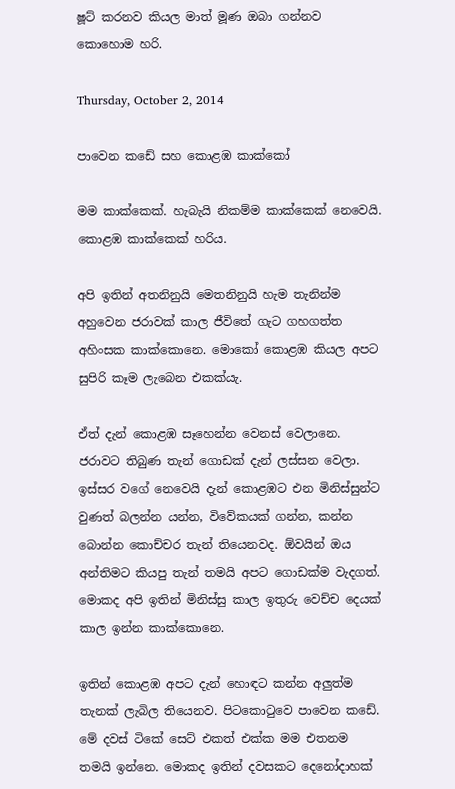ෂූට් කරනව කියල මාත් මූණ ඔබා ගන්නව කොහොම හරි.

Thursday, October 2, 2014

පාවෙන කඩේ සහ කොළඹ කාක්කෝ

මම කාක්කෙක්. හැබැයි නිකම්ම කාක්කෙක් නෙවෙයි. කොළඹ කාක්කෙක් හරිය.

අපි ඉතින් අතනිනුයි මෙතනිනුයි හැම තැනින්ම අහුවෙන ජරාවක් කාල ජීවිතේ ගැට ගහගත්ත අහිංසක කාක්කොනෙ. මොකෝ කොළඹ කියල අපට සුපිරි කෑම ලැබෙන එකක්යැ.

ඒත් දැන් කොළඹ සෑහෙන්න වෙනස් වෙලානෙ. ජරාවට තිබුණ තැන් ගොඩක් දැන් ලස්සන වෙලා. ඉස්සර ව‍ගේ නෙවෙයි දැන් කොළඹ‍ට එන මිනිස්සුන්ට වුණත් බලන්න යන්න, විවේකයක් ගන්න, කන්න බොන්න කොච්චර තැන් තියෙනවද. ඕවයින් ඔය අන්තිමට කියපු තැන් තමයි අපට ගොඩක්ම වැදගත්. මොකද අපි ඉතින් මිනිස්සු කාල ඉතුරු වෙච්ච දෙයක් කාල ඉන්න කාක්කොනෙ.

ඉතින් කොළඹ අපට දැන් හොඳට කන්න අලුත්ම තැනක් ලැබිල තියෙනව. පිටකොටුවෙ ප‍ාවෙන කඩේ. මේ දවස් ටිකේ සෙට් එකත් එක්ක මම එතනම තමයි ඉන්නෙ. මොකද ඉතින් දවසකට දෙනෝදාහක්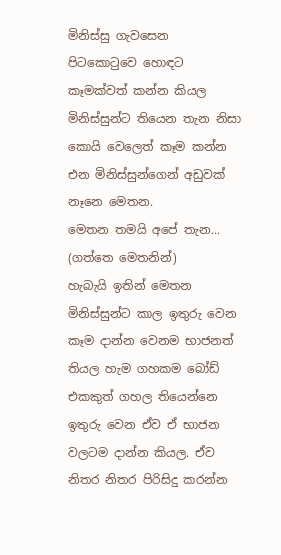මිනිස්සු ගැවසෙන පිටකොටුවෙ හොඳට කෑමක්වත් කන්න කියල මිනිස්සුන්ට තියෙන තැන නිසා කොයි වෙලෙත් කෑම කන්න එන මිනිස්සුන්ගෙන් අඩුවක් නෑනෙ මෙතන.
මෙතන තමයි අපේ තැන...  (ගත්තෙ මෙතනින්)
හැබැයි ඉතින් මෙතන මිනිස්සුන්ට කාල ඉතුරු වෙන කෑම දාන්න වෙනම භාජනත් තියල හැම ගහකම බෝඩ් එකකුත් ගහල තියෙන්නෙ ඉතුරු වෙන ඒව ඒ භාජන වලටම දාන්න කියල. ඒව නිතර නිතර පිරිසිදු කරන්න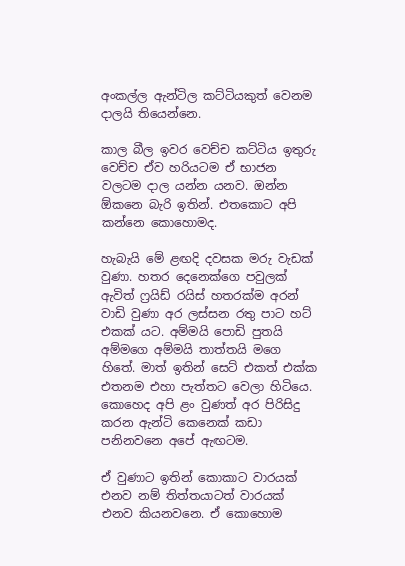අංකල්ල ඇන්ටිල කට්ටියකුත් වෙනම දාලයි තියෙන්නෙ.

කාල බීල ඉවර වෙච්ච කට්ටිය ඉතුරු වෙච්ච ඒව හරියටම ඒ භාජන වලටම දාල යන්න යනව. ඔන්න ඕකනෙ බැරි ඉතින්. එතකොට අපි කන්නෙ කොහොමද.

හැබැයි මේ ළඟදි දවසක මරු වැඩක් වුණා. හතර දෙනෙක්ගෙ පවුලක් ඇවිත් ෆ්‍රයිඩ් රයිස් හතරක්ම අරන් වාඩි වුණා අර ලස්සන රතු පාට හට් එකක් යට. අම්මයි පොඩි පුතයි අම්මගෙ අම්මයි තාත්තයි මගෙ හිතේ. මාත් ඉතින් සෙට් එකත් එක්ක එතනම එහා පැත්තට වෙලා හිටියෙ. කොහෙද අපි ළං වුණත් අර පිරිසිදු කරන ඇන්ටි කෙනෙක් කඩා පනිනවනෙ අපේ ඇඟටම.

ඒ වුණාට ඉතින් කොකාට වාරයක් එනව නම් තිත්තයාටත් වාරයක් එනව කියනවනෙ. ඒ කොහොම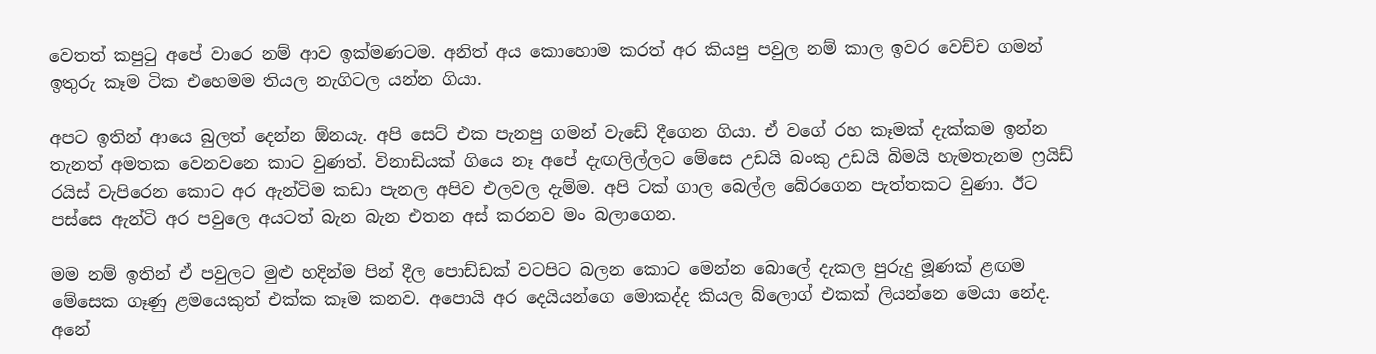වෙතත් කපුටු අපේ වාරෙ නම් ආව ඉක්මණටම. අනිත් අය කොහොම කරත් අර කියපු පවුල නම් කාල ඉවර වෙච්ච ගමන් ඉතුරු කෑම ටික එහෙමම තියල නැගිටල යන්න ගියා.

අපට ඉතින් ආයෙ බුලත් දෙන්න ඕනයැ. අපි සෙට් එක පැනපු ගමන් වැඩේ දීගෙන ගියා. ඒ වගේ රහ කෑමක් දැක්කම ඉන්න තැනත් අමතක වෙනවනෙ කාට වුණත්. විනාඩියක් ගියෙ නෑ අපේ දැඟලිල්ලට මේසෙ උඩයි බංකු උඩයි බිමයි හැමතැනම ෆ්‍රයිඩ් රයිස් වැපිරෙන කෙ‍ාට අර ඇන්ටිම කඩා පැනල අපිව එලවල දැම්ම. අපි ටක් ගාල බෙල්ල බේරගෙන පැත්තකට වුණා. ඊට පස්සෙ ඇන්ටි අර පවුලෙ අයටත් බැන බැන එතන අස් කරනව මං බලාගෙන.

මම නම් ඉතින් ඒ පවුලට මුළු හදින්ම පින් දීල පොඩ්ඩක් වටපිට බලන කොට මෙන්‍න බොලේ දැකල පුරුදු මූණක් ළඟම මේසෙක ගෑණු ළමයෙකුත් එක්ක කෑම කනව. අපොයි අර දෙයියන්ගෙ මොකද්ද කියල බ්ලොග් එකක් ලියන්නෙ මෙයා නේද. අනේ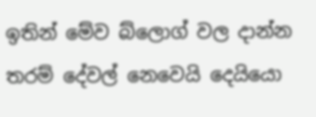ඉතින් මේව බ්ලොග් වල දාන්න තරම් දේවල් නෙවෙයි දෙයියො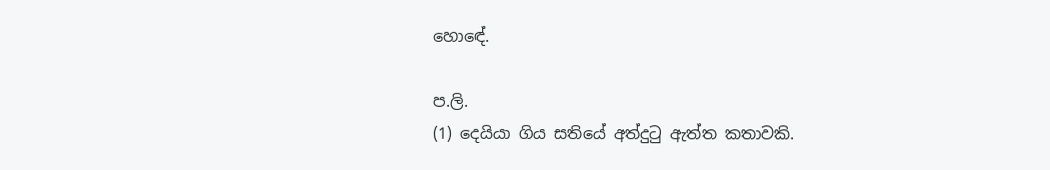හො‍ඳේ.

ප.ලි.
(1) දෙයියා ගිය සතියේ අත්දුටු ඇත්ත කතාවකි.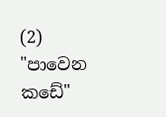(2) "පාවෙන කඩේ"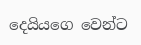දෙයියගෙ වෙන්ට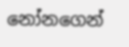නෝනගෙන්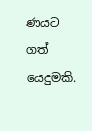ණයට ගත් යෙදුමකි.